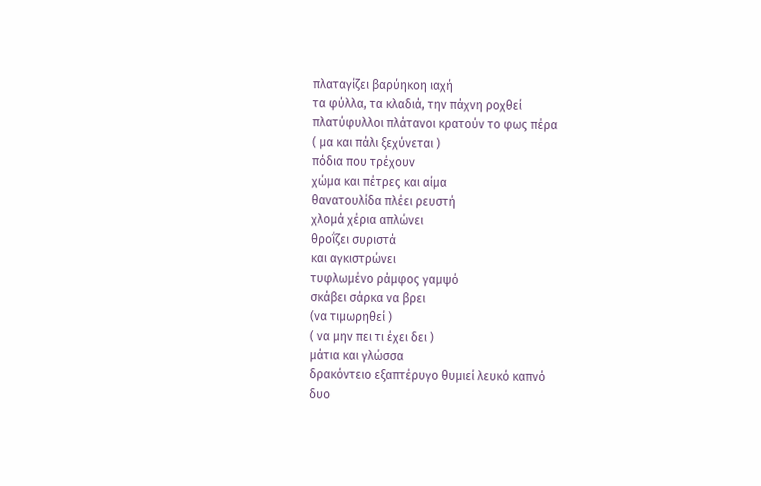πλαταγίζει βαρύηκοη ιαχή
τα φύλλα, τα κλαδιά, την πάχνη ροχθεί
πλατύφυλλοι πλάτανοι κρατούν το φως πέρα
( μα και πάλι ξεχύνεται )
πόδια που τρέχουν
χώμα και πέτρες και αίμα
θανατουλίδα πλέει ρευστή
χλομά χέρια απλώνει
θροΐζει συριστά
και αγκιστρώνει
τυφλωμένο ράμφος γαμψό
σκάβει σάρκα να βρει
(να τιμωρηθεί )
( να μην πει τι έχει δει )
μάτια και γλώσσα
δρακόντειο εξαπτέρυγο θυμιεί λευκό καπνό
δυο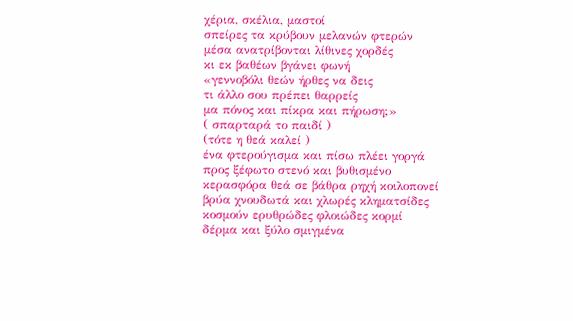χέρια, σκέλια, μαστοί
σπείρες τα κρύβουν μελανών φτερών
μέσα ανατρίβονται λίθινες χορδές
κι εκ βαθέων βγάνει φωνή
«γεννοβόλι θεών ήρθες να δεις
τι άλλο σου πρέπει θαρρείς
μα πόνος και πίκρα και πήρωση;»
( σπαρταρά το παιδί )
(τότε η θεά καλεί )
ένα φτερούγισμα και πίσω πλέει γοργά
προς ξέφωτο στενό και βυθισμένο
κερασφόρα θεά σε βάθρα ρηχή κοιλοπονεί
βρύα χνουδωτά και χλωρές κληματσίδες
κοσμούν ερυθρώδες φλοιώδες κορμί
δέρμα και ξύλο σμιγμένα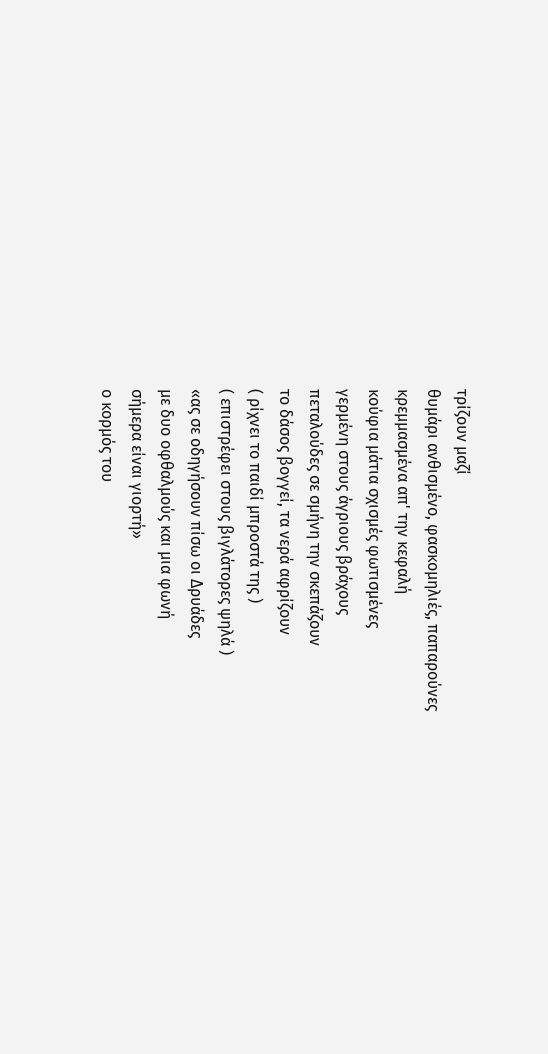τρίζουν μαζί
θυμάρι ανθισμένο, φασκομηλιές, παπαρούνες
κρεμμασμένα απ' την κεφαλή
κούφια μάτια σχισμές φωτισμένες
γερμένη στους άγριους βράχους
πεταλούδες σε σμήνη την σκεπάζουν
το δάσος βογγεί, τα νερά αφρίζουν
( ρίχνει το παιδί μπροστά της )
( επιστρέφει στους βιγλάτορες ψηλά )
«ας σε οδηγήσουν πίσω οι Δρυάδες
με δυο οφθαλμούς και μια φωνή
σήμερα είναι γιορτή»
ο κορμός του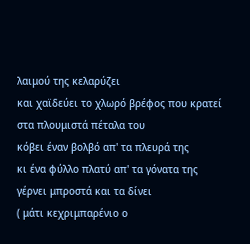λαιμού της κελαρύζει
και χαϊδεύει το χλωρό βρέφος που κρατεί
στα πλουμιστά πέταλα του
κόβει έναν βολβό απ' τα πλευρά της
κι ένα φύλλο πλατύ απ' τα γόνατα της
γέρνει μπροστά και τα δίνει
( μάτι κεχριμπαρένιο ο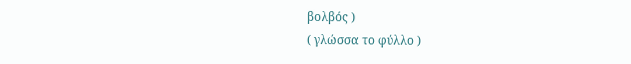βολβός )
( γλώσσα το φύλλο )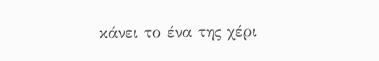κάνει το ένα της χέρι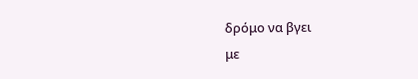δρόμο να βγει
με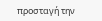προσταγή την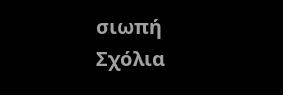σιωπή
Σχόλια